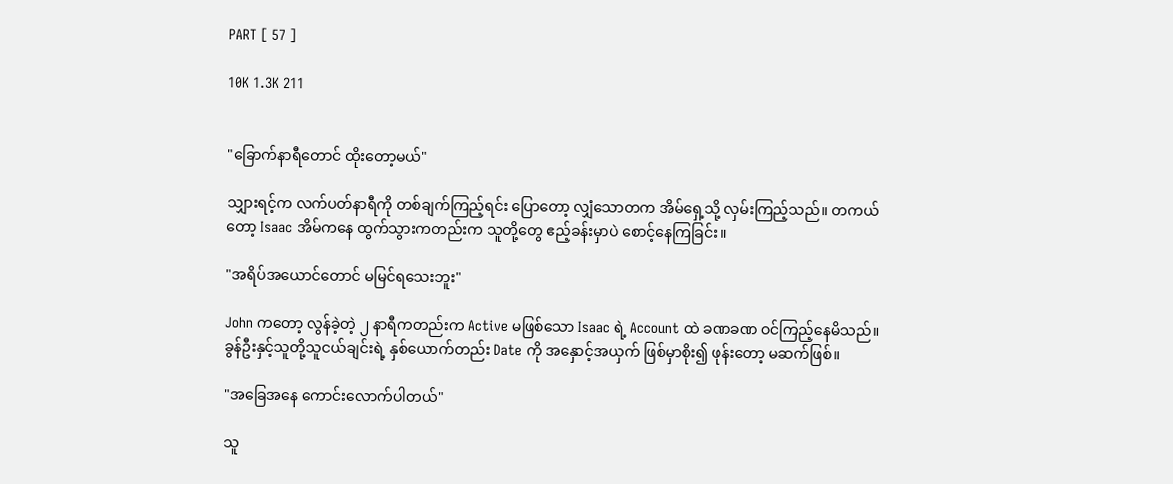PART [ 57 ]

10K 1.3K 211


"ခြောက်နာရီတောင် ထိုးတော့မယ်"

သျှားရင့်က လက်ပတ်နာရီကို တစ်ချက်ကြည့်ရင်း ပြောတော့ လျှံသောတက အိမ်ရှေ့သို့ လှမ်းကြည့်သည်။ တကယ်တော့ Isaac အိမ်ကနေ ထွက်သွားကတည်းက သူတို့တွေ ဧည့်ခန်းမှာပဲ စောင့်နေကြခြင်း။

"အရိပ်အယောင်တောင် မမြင်ရသေးဘူး"

John ကတော့ လွန်ခဲ့တဲ့ ၂ နာရီကတည်းက Active မဖြစ်သော Isaac ရဲ့ Account ထဲ ခဏခဏ ဝင်ကြည့်နေမိသည်။ ခွန်ဦးနှင့်သူတို့သူငယ်ချင်းရဲ့ နှစ်ယောက်တည်း Date ကို အနှောင့်အယှက် ဖြစ်မှာစိုး၍ ဖုန်းတော့ မဆက်ဖြစ်။

"အခြေအနေ ကောင်းလောက်ပါတယ်"

သူ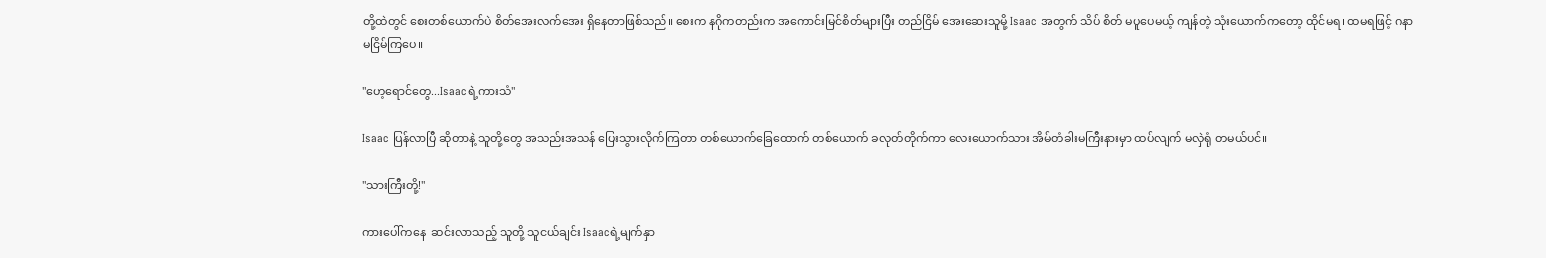တို့ထဲတွင် စေးတစ်ယောက်ပဲ စိတ်အေးလက်အေး ရှိနေတာဖြစ်သည်။ စေးက နဂိုကတည်းက အကောင်းမြင်စိတ်များပြီး တည်ငြိမ် အေးဆေးသူမို့ Isaac အတွက် သိပ် စိတ် မပူပေမယ့် ကျန်တဲ့ သုံးယောက်ကတော့ ထိုင်မရ၊ ထမရဖြင့် ဂနာမငြိမ်ကြပေ။

"ဟေ့ရောင်တွေ...Isaacရဲ့ကားသံ"

Isaac ပြန်လာပြီ ဆိုတာနဲ့ သူတို့တွေ အသည်းအသန် ပြေးသွားလိုက်ကြတာ တစ်ယောက်ခြေထောက် တစ်ယောက် ခလုတ်တိုက်ကာ လေးယောက်သား အိမ်တံခါးမကြီးနားမှာ ထပ်လျက် မလှဲရုံ တမယ်ပင်။

"သားကြီးတို့!"

ကားပေါ်ကနေ  ဆင်းလာသည့် သူတို့ သူငယ်ချင်း Isaacရဲ့မျက်နှာ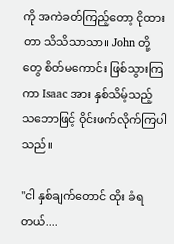ကို အကဲခတ်ကြည့်တော့ ငိုထားတာ သိသိသာသာ။ John တို့တွေ စိတ်မကောင်း ဖြစ်သွားကြကာ Isaac အား နှစ်သိမ့်သည့် သဘောဖြင့် ဝိုင်းဖက်လိုက်ကြပါသည်။

"ငါ နှစ်ချက်တောင် ထိုး ခံရတယ်....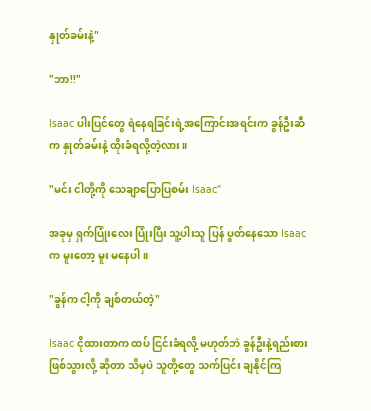နှုတ်ခမ်းနဲ့"

"ဘာ!!"

Isaac ပါးပြင်တွေ ရဲနေရခြင်းရဲ့အကြောင်းအရင်းက ခွန်ဦးဆီက နှုတ်ခမ်းနဲ့ ထိုးခံရလို့တဲ့လား။

"မင်း ငါတို့ကို သေချာပြောပြစမ်း Isaac"

အခုမှ ရှက်ပြုံးလေး ပြုံးပြီး သူ့ပါးသူ ပြန် ပွတ်နေသော Isaac က မူးတော့ မူး မနေပါ။

"ခွန်က ငါ့ကို ချစ်တယ်တဲ့"

Isaac ငိုထားတာက ထပ် ငြင်းခံရလို့ မဟုတ်ဘဲ ခွန်ဦးနဲ့ရည်းစားဖြစ်သွားလို့ ဆိုတာ သိမှပဲ သူတို့တွေ သက်ပြင်း ချနိုင်ကြ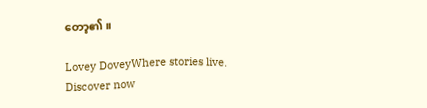တော့၏။

Lovey DoveyWhere stories live. Discover now